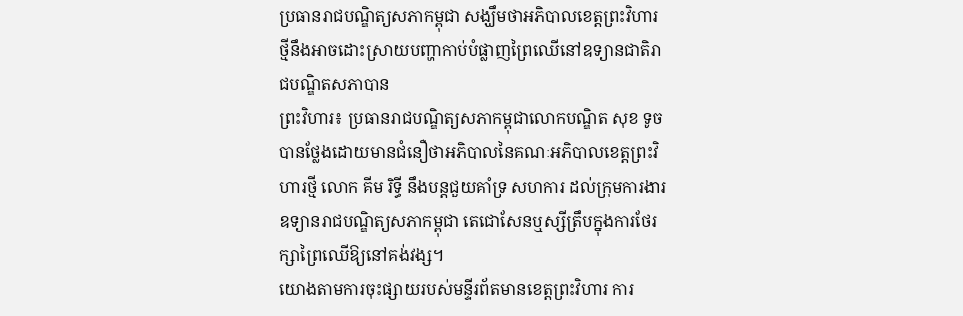ប្រធានរាជបណ្ឌិត្យសភាកម្ពុជា សង្ឃឹមថាអភិបាលខេត្តព្រះវិហារថ្មីនឹងអាចដោះស្រាយបញ្ហាកាប់បំផ្លាញព្រៃឈើនៅឧទ្យានជាតិរាជបណ្ឌិតសភាបាន
ព្រះវិហារ៖ ប្រធានរាជបណ្ឌិត្យសភាកម្ពុជាលោកបណ្ឌិត សុខ ទូច បានថ្លែងដោយមានជំនឿថាអភិបាលនៃគណៈអភិបាលខេត្តព្រះវិហារថ្មី លោក គីម រិទ្ធី នឹងបន្តជួយគាំទ្រ សហការ ដល់ក្រុមការងារឧទ្យានរាជបណ្ឌិត្យសភាកម្ពុជា តេជោសែនឬស្សីត្រឹបក្នុងការថែរក្សាព្រៃឈើឱ្យនៅគង់វង្ស។
យោងតាមការចុះផ្សាយរបស់មន្ទីរព័តមានខេត្តព្រះវិហារ ការ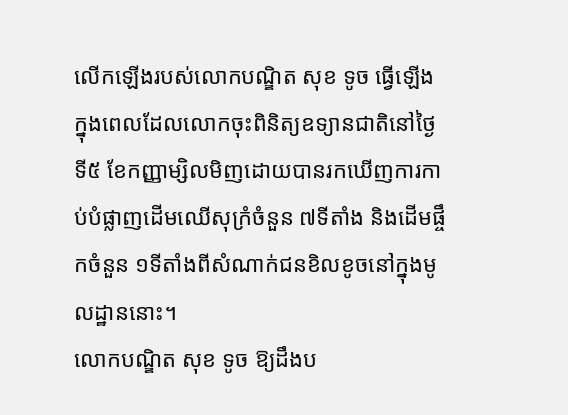លើកឡើងរបស់លោកបណ្ឌិត សុខ ទូច ធ្វើឡើងក្នុងពេលដែលលោកចុះពិនិត្យឧទ្យានជាតិនៅថ្ងៃទី៥ ខែកញ្ញាម្សិលមិញដោយបានរកឃើញការកាប់បំផ្លាញដើមឈើសុក្រំចំនួន ៧ទីតាំង និងដើមផ្ចឹកចំនួន ១ទីតាំងពីសំណាក់ជនខិលខូចនៅក្នុងមូលដ្ឋាននោះ។
លោកបណ្ឌិត សុខ ទូច ឱ្យដឹងប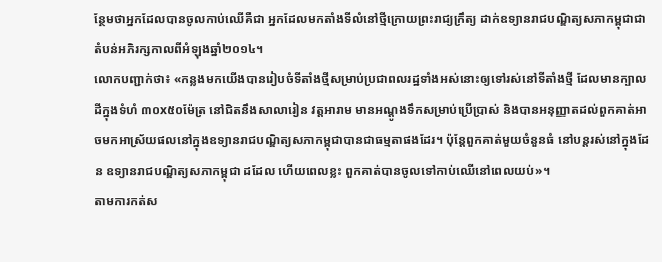ន្ថែមថាអ្នកដែលបានចូលកាប់ឈើគឺជា អ្នកដែលមកតាំងទីលំនៅថ្មីក្រោយព្រះរាជ្យក្រឹត្យ ដាក់ឧទ្យានរាជបណ្ឌិត្យសភាកម្ពុជាជាតំបន់អភិរក្សកាលពីអំឡុងឆ្នាំ២០១៤។
លោកបញ្ជាក់ថា៖ «កន្លងមកយើងបានរៀបចំទីតាំងថ្មីសម្រាប់ប្រជាពលរដ្ឋទាំងអស់នោះឲ្យទៅរស់នៅទីតាំងថ្មី ដែលមានក្បាលដីក្នុងទំហំ ៣០x៥០ម៉ែត្រ នៅជិតនឹងសាលារៀន វត្តអារាម មានអណ្តូងទឹកសម្រាប់ប្រើប្រាស់ និងបានអនុញ្ញាតដល់ពួកគាត់អាចមកអាស្រ័យផលនៅក្នុងឧទ្យានរាជបណ្ឌិត្យសភាកម្ពុជាបានជាធម្មតាផងដែរ។ ប៉ុន្តែពួកគាត់មួយចំនួនធំ នៅបន្តរស់នៅក្នុងដែន ឧទ្យានរាជបណ្ឌិត្យសភាកម្ពុជា ដដែល ហើយពេលខ្លះ ពួកគាត់បានចូលទៅកាប់ឈើនៅពេលយប់»។
តាមការកត់ស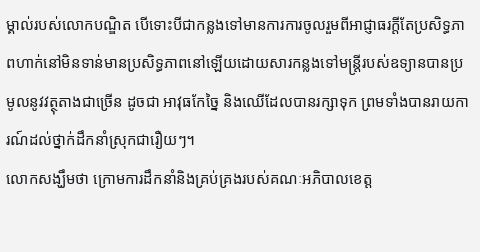ម្គាល់របស់លោកបណ្ឌិត បើទោះបីជាកន្លងទៅមានការការចូលរួមពីអាជ្ញាធរក្ដីតែប្រសិទ្ធភាពហាក់នៅមិនទាន់មានប្រសិទ្ធភាពនៅឡើយដោយសារកន្លងទៅមន្ត្រីរបស់ឧទ្យានបានប្រមូលនូវវត្ថុតាងជាច្រើន ដូចជា អាវុធកែច្នៃ និងឈើដែលបានរក្សាទុក ព្រមទាំងបានរាយការណ៍ដល់ថ្នាក់ដឹកនាំស្រុកជារឿយៗ។
លោកសង្ឃឹមថា ក្រោមការដឹកនាំនិងគ្រប់គ្រងរបស់គណៈអភិបាលខេត្ត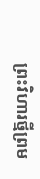ព្រះវិហារថ្មីព្រម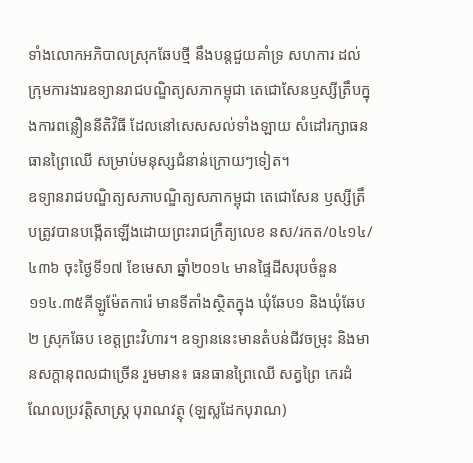ទាំងលោកអភិបាលស្រុកឆែបថ្មី នឹងបន្តជួយគាំទ្រ សហការ ដល់ក្រុមការងារឧទ្យានរាជបណ្ឌិត្យសភាកម្ពុជា តេជោសែនឫស្សីត្រឹបក្នុងការពន្លឿននីតិវិធី ដែលនៅសេសសល់ទាំងឡាយ សំដៅរក្សាធនធានព្រៃឈើ សម្រាប់មនុស្សជំនាន់ក្រោយៗទៀត។
ឧទ្យានរាជបណ្ឌិត្យសភាបណ្ឌិត្យសភាកម្ពុជា តេជោសែន ឫស្សីត្រឹបត្រូវបានបង្កើតឡើងដោយព្រះរាជក្រឹត្យលេខ នស/រកត/០៤១៤/៤៣៦ ចុះថ្ងៃទី១៧ ខែមេសា ឆ្នាំ២០១៤ មានផ្ទៃដីសរុបចំនួន ១១៤.៣៥គីឡូម៉ែតការ៉េ មានទីតាំងស្ថិតក្នុង ឃុំឆែប១ និងឃុំឆែប២ ស្រុកឆែប ខេត្តព្រះវិហារ។ ឧទ្យាននេះមានតំបន់ជីវចម្រុះ និងមានសក្តានុពលជាច្រើន រួមមាន៖ ធនធានព្រៃឈើ សត្វព្រៃ កេរដំណែលប្រវត្តិសាស្រ្ត បុរាណវត្ថុ (ឡស្លដែកបុរាណ)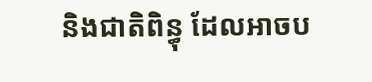និងជាតិពិន្ធុ ដែលអាចប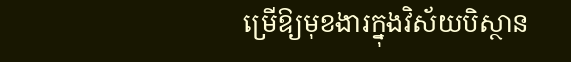ម្រើឱ្យមុខងារក្នុងវិស័យបិស្ថាន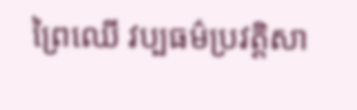ព្រៃឈើ វប្បធម៌ប្រវត្តិសា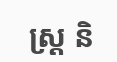ស្ត្រ និ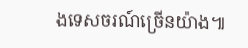ងទេសចរណ៍ច្រើនយ៉ាង៕